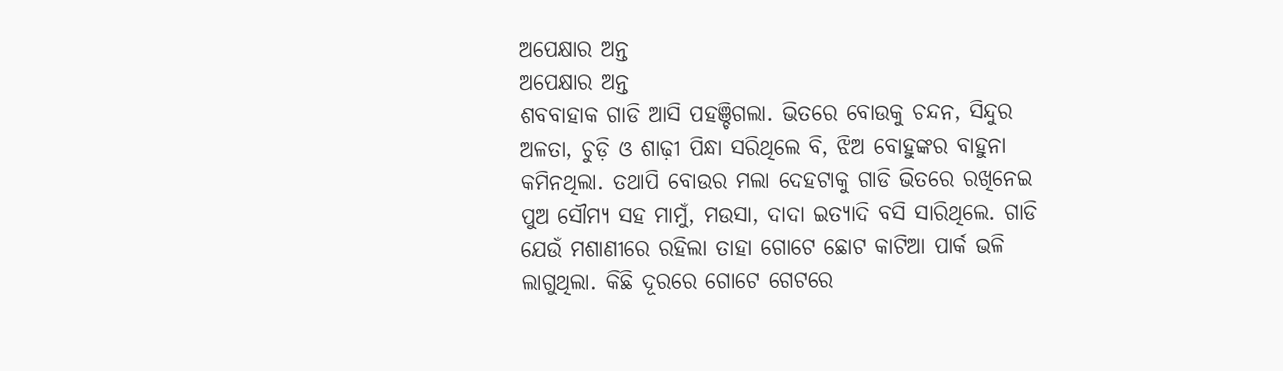ଅପେକ୍ଷାର ଅନ୍ତ
ଅପେକ୍ଷାର ଅନ୍ତ
ଶବବାହାକ ଗାଡି ଆସି ପହଞ୍ଚିଗଲା. ଭିତରେ ବୋଉକୁ ଚନ୍ଦନ, ସିନ୍ଦୁର ଅଳତା, ଚୁଡ଼ି ଓ ଶାଢ଼ୀ ପିନ୍ଧା ସରିଥିଲେ ବି, ଝିଅ ବୋହୁଙ୍କର ବାହୁନା କମିନଥିଲା. ତଥାପି ବୋଉର ମଲା ଦେହଟାକୁ ଗାଡି ଭିତରେ ରଖିନେଇ ପୁଅ ସୌମ୍ୟ ସହ ମାମୁଁ, ମଉସା, ଦାଦା ଇତ୍ୟାଦି ବସି ସାରିଥିଲେ. ଗାଡି ଯେଉଁ ମଶାଣୀରେ ରହିଲା ତାହା ଗୋଟେ ଛୋଟ କାଟିଆ ପାର୍କ ଭଳି ଲାଗୁଥିଲା. କିଛି ଦୂରରେ ଗୋଟେ ଗେଟରେ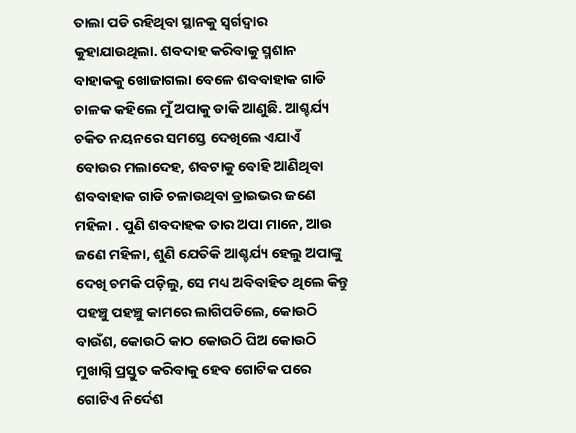ତାଲା ପଡି ରହିଥିବା ସ୍ଥାନକୁ ସ୍ୱର୍ଗଦ୍ୱାର କୁହାଯାଉଥିଲା. ଶବଦାହ କରିବାକୁ ସ୍ମଶାନ ବାହାକକୁ ଖୋଜାଗଲା ବେଳେ ଶବବାହାକ ଗାଡି ଚାଳକ କହିଲେ ମୁଁ ଅପାକୁ ଡାକି ଆଣୁଛି. ଆଶ୍ଚର୍ଯ୍ୟ ଚକିତ ନୟନରେ ସମସ୍ତେ ଦେଖିଲେ ଏଯାଏଁ ବୋଉର ମଲାଦେହ, ଶବଟାକୁ ବୋହି ଆଣିଥିବା ଶବବାହାକ ଗାଡି ଚଳାଉଥିବା ଡ୍ରାଇଭର ଜଣେ ମହିଳା . ପୁଣି ଶବଦାହକ ତାର ଅପା ମାନେ, ଆଉ ଜଣେ ମହିଳା, ଶୁଣି ଯେତିକି ଆଶ୍ଚର୍ଯ୍ୟ ହେଲୁ ଅପାଙ୍କୁ ଦେଖି ଚମକି ପଡ଼ିଲୁ, ସେ ମଧ୍ୟ ଅବିବାହିତ ଥିଲେ କିନ୍ତୁ ପହଞ୍ଚୁ ପହଞ୍ଚୁ କାମରେ ଲାଗିପଡିଲେ, କୋଉଠି ବାଉଁଶ, କୋଉଠି କାଠ କୋଉଠି ଘିଅ କୋଉଠି ମୁଖାଗ୍ନି ପ୍ରସ୍ତୁତ କରିବାକୁ ହେବ ଗୋଟିକ ପରେ ଗୋଟିଏ ନିର୍ଦେଶ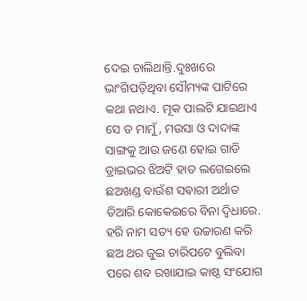ଦେଇ ଚାଲିଥାନ୍ତି.ଦୁଃଖରେ ଭାଂଗିପଡ଼ିଥିବା ସୌମ୍ୟଙ୍କ ପାଟିରେ କଥା ନଥାଏ. ମୂକ ପାଲଟି ଯାଇଥାଏ ସେ ତ ମାମୁଁ, ମଉସା ଓ ଦାଦାଙ୍କ ସାଙ୍ଗକୁ ଆଉ ଜଣେ ହୋଇ ଗାଡି ଡ୍ରାଇଭର ଝିଅଟି ହାତ ଲଗେଇଲେ ଛଅଖଣ୍ଡ ବାଉଁଶ ସଵାରୀ ଅର୍ଥାତ ତିଆରି କୋକେଇରେ ବିନା ଦ୍ଵିଧାରେ. ହରି ନାମ ସତ୍ୟ ହେ ଉଚ୍ଚାରଣ କରି ଛଅ ଥର ଜୁଇ ଚାରିପଟେ ବୁଲିବା ପରେ ଶବ ରଖାଯାଇ କାଷ୍ଠ ସଂଯୋଗ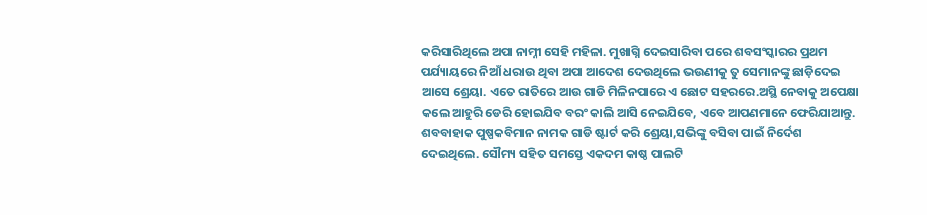କରିସାରିଥିଲେ ଅପା ନାମ୍ନୀ ସେହି ମହିଳା. ମୁଖାଗ୍ନି ଦେଇସାରିବା ପରେ ଶବସଂସ୍କାରର ପ୍ରଥମ ପର୍ଯ୍ୟାୟରେ ନିଆଁ ଧରାଉ ଥିବା ଅପା ଆଦେଶ ଦେଉଥିଲେ ଭଉଣୀକୁ ତୁ ସେମାନଙ୍କୁ ଛାଡ଼ିଦେଇ ଆସେ ଶ୍ରେୟା. ଏତେ ରାତିରେ ଆଉ ଗାଡି ମିଳିନପାରେ ଏ ଛୋଟ ସହରରେ.ଅସ୍ଥି ନେବାକୁ ଅପେକ୍ଷା କଲେ ଆହୁରି ଡେରି ହୋଇଯିବ ବରଂ କାଲି ଆସି ନେଇଯିବେ, ଏବେ ଆପଣମାନେ ଫେରିଯାଆନ୍ତୁ.
ଶବବାହାକ ପୁଷ୍ପକବିମାନ ନାମକ ଗାଡି ଷ୍ଟାର୍ଟ କରି ଶ୍ରେୟା,ସଭିଙ୍କୁ ବସିବା ପାଇଁ ନିର୍ଦେଶ ଦେଇଥିଲେ. ସୌମ୍ୟ ସହିତ ସମସ୍ତେ ଏକଦମ କାଷ୍ଠ ପାଲଟି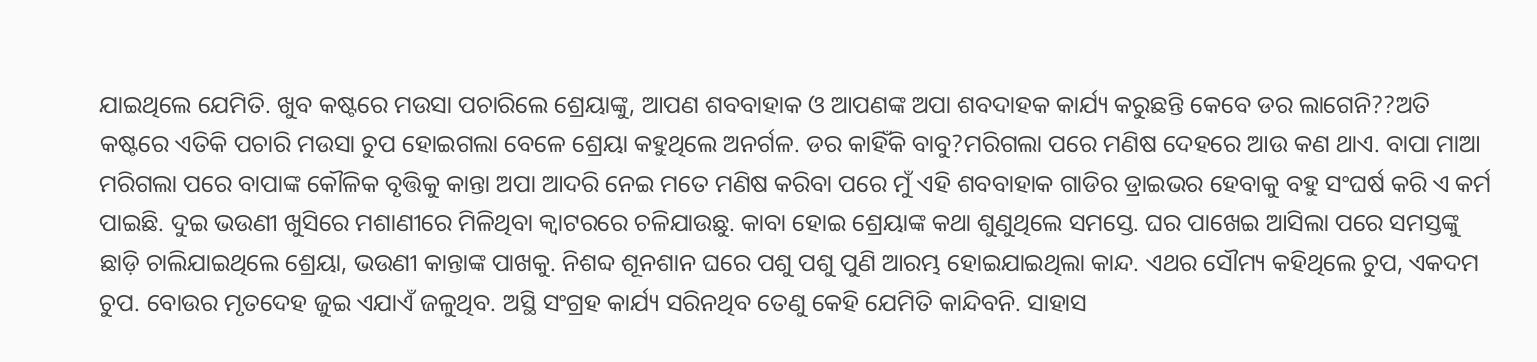ଯାଇଥିଲେ ଯେମିତି. ଖୁବ କଷ୍ଟରେ ମଉସା ପଚାରିଲେ ଶ୍ରେୟାଙ୍କୁ, ଆପଣ ଶବବାହାକ ଓ ଆପଣଙ୍କ ଅପା ଶବଦାହକ କାର୍ଯ୍ୟ କରୁଛନ୍ତି କେବେ ଡର ଲାଗେନି??ଅତି କଷ୍ଟରେ ଏତିକି ପଚାରି ମଉସା ଚୁପ ହୋଇଗଲା ବେଳେ ଶ୍ରେୟା କହୁଥିଲେ ଅନର୍ଗଳ. ଡର କାହିଁକି ବାବୁ?ମରିଗଲା ପରେ ମଣିଷ ଦେହରେ ଆଉ କଣ ଥାଏ. ବାପା ମାଆ ମରିଗଲା ପରେ ବାପାଙ୍କ କୌଳିକ ବୃତ୍ତିକୁ କାନ୍ତା ଅପା ଆଦରି ନେଇ ମତେ ମଣିଷ କରିବା ପରେ ମୁଁ ଏହି ଶବବାହାକ ଗାଡିର ଡ୍ରାଇଭର ହେବାକୁ ବହୁ ସଂଘର୍ଷ କରି ଏ କର୍ମ ପାଇଛି. ଦୁଇ ଭଉଣୀ ଖୁସିରେ ମଶାଣୀରେ ମିଳିଥିବା କ୍ୱାଟରରେ ଚଳିଯାଉଛୁ. କାବା ହୋଇ ଶ୍ରେୟାଙ୍କ କଥା ଶୁଣୁଥିଲେ ସମସ୍ତେ. ଘର ପାଖେଇ ଆସିଲା ପରେ ସମସ୍ତଙ୍କୁ ଛାଡ଼ି ଚାଲିଯାଇଥିଲେ ଶ୍ରେୟା, ଭଉଣୀ କାନ୍ତାଙ୍କ ପାଖକୁ. ନିଶବ୍ଦ ଶୂନଶାନ ଘରେ ପଶୁ ପଶୁ ପୁଣି ଆରମ୍ଭ ହୋଇଯାଇଥିଲା କାନ୍ଦ. ଏଥର ସୌମ୍ୟ କହିଥିଲେ ଚୁପ, ଏକଦମ ଚୁପ. ବୋଉର ମୃତଦେହ ଜୁଇ ଏଯାଏଁ ଜଳୁଥିବ. ଅସ୍ଥି ସଂଗ୍ରହ କାର୍ଯ୍ୟ ସରିନଥିବ ତେଣୁ କେହି ଯେମିତି କାନ୍ଦିବନି. ସାହାସ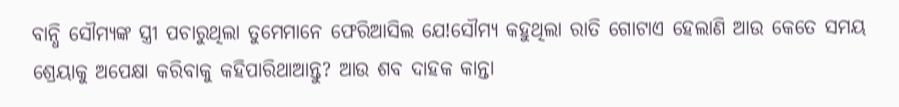ବାନ୍ଧି ସୌମ୍ୟଙ୍କ ସ୍ତ୍ରୀ ପଚାରୁଥିଲା ତୁମେମାନେ ଫେରିଆସିଲ ଯେ!ସୌମ୍ୟ କହୁଥିଲା ରାତି ଗୋଟାଏ ହେଲାଣି ଆଉ କେତେ ସମୟ ଶ୍ରେୟାକୁ ଅପେକ୍ଷା କରିବାକୁ କହିପାରିଥାଆନ୍ତୁ? ଆଉ ଶବ ଦାହକ କାନ୍ତା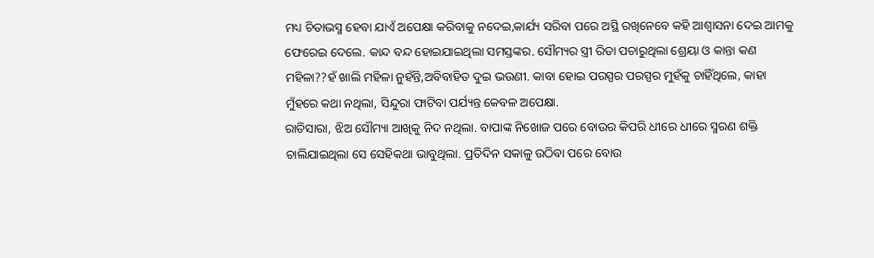ମଧ୍ୟ ଚିତାଭସ୍ମ ହେବା ଯାଏଁ ଅପେକ୍ଷା କରିବାକୁ ନଦେଇ,କାର୍ଯ୍ୟ ସରିବା ପରେ ଅସ୍ଥି ରଖିନେବେ କହି ଆଶ୍ଵାସନା ଦେଇ ଆମକୁ ଫେରେଇ ଦେଲେ. କାନ୍ଦ ବନ୍ଦ ହୋଇଯାଇଥିଲା ସମସ୍ତଙ୍କର. ସୌମ୍ୟର ସ୍ତ୍ରୀ ରିତା ପଚାରୁଥିଲା ଶ୍ରେୟା ଓ କାନ୍ତା କଣ ମହିଳା??ହଁ ଖାଲି ମହିଳା ନୁହଁନ୍ତି,ଅବିବାହିତ ଦୁଇ ଭଉଣୀ. କାବା ହୋଇ ପରସ୍ପର ପରସ୍ପର ମୁହଁକୁ ଚାହିଁଥିଲେ, କାହା ମୁଁହରେ କଥା ନଥିଲା, ସିନ୍ଦୁରା ଫାଟିବା ପର୍ଯ୍ୟନ୍ତ କେବଳ ଅପେକ୍ଷା.
ରାତିସାରା, ଝିଅ ସୌମ୍ୟା ଆଖିକୁ ନିଦ ନଥିଲା. ବାପାଙ୍କ ନିଖୋଜ ପରେ ବୋଉର କିପରି ଧୀରେ ଧୀରେ ସ୍ମରଣ ଶକ୍ତି ଚାଲିଯାଇଥିଲା ସେ ସେହିକଥା ଭାବୁଥିଲା. ପ୍ରତିଦିନ ସକାଳୁ ଉଠିବା ପରେ ବୋଉ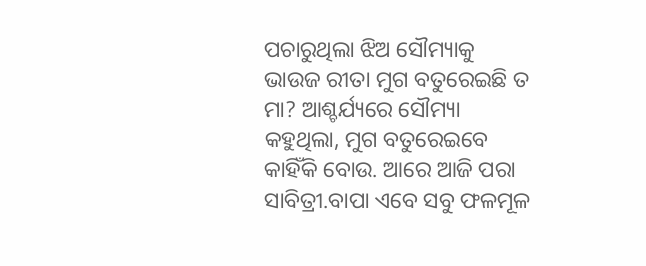ପଚାରୁଥିଲା ଝିଅ ସୌମ୍ୟାକୁ ଭାଉଜ ରୀତା ମୁଗ ବତୁରେଇଛି ତ ମା? ଆଶ୍ଚର୍ଯ୍ୟରେ ସୌମ୍ୟା କହୁଥିଲା, ମୁଗ ବତୁରେଇବେ କାହିଁକି ବୋଉ. ଆରେ ଆଜି ପରା ସାବିତ୍ରୀ.ବାପା ଏବେ ସବୁ ଫଳମୂଳ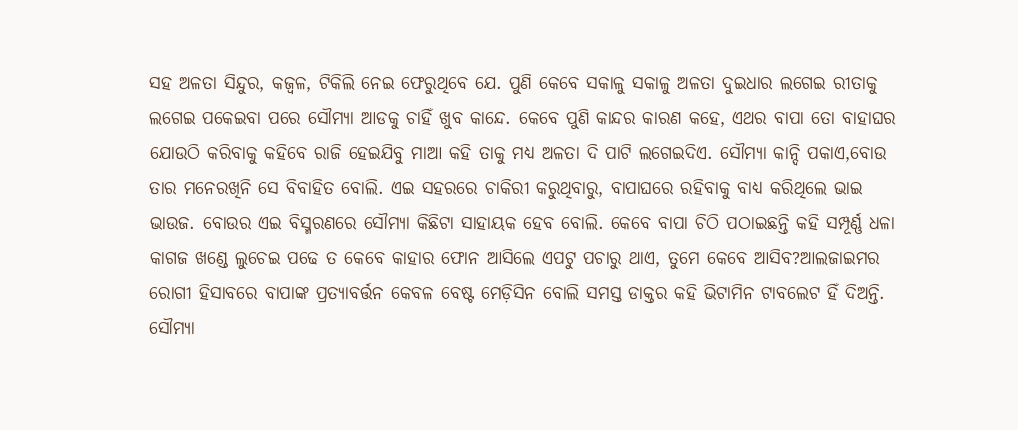ସହ ଅଳତା ସିନ୍ଦୁର, କଜ୍ଵଳ, ଟିକିଲି ନେଇ ଫେରୁଥିବେ ଯେ. ପୁଣି କେବେ ସକାଳୁ ସକାଳୁ ଅଳତା ଦୁଇଧାର ଲଗେଇ ରୀତାକୁ ଲଗେଇ ପକେଇବା ପରେ ସୌମ୍ୟା ଆଡକୁ ଚାହିଁ ଖୁବ କାନ୍ଦେ. କେବେ ପୁଣି କାନ୍ଦର କାରଣ କହେ, ଏଥର ବାପା ତୋ ବାହାଘର ଯୋଉଠି କରିବାକୁ କହିବେ ରାଜି ହେଇଯିବୁ ମାଆ କହି ତାକୁ ମଧ୍ୟ ଅଳତା ଦି ପାଟି ଲଗେଇଦିଏ. ସୌମ୍ୟା କାନ୍ଦି ପକାଏ,ବୋଉ ତାର ମନେରଖିନି ସେ ବିବାହିତ ବୋଲି. ଏଇ ସହରରେ ଚାକିରୀ କରୁଥିବାରୁ, ବାପାଘରେ ରହିବାକୁ ବାଧ୍ୟ କରିଥିଲେ ଭାଇ ଭାଉଜ. ବୋଉର ଏଇ ବିସ୍ମରଣରେ ସୌମ୍ୟା କିଛିଟା ସାହାୟକ ହେବ ବୋଲି. କେବେ ବାପା ଚିଠି ପଠାଇଛନ୍ତି କହି ସମ୍ପୂର୍ଣ୍ଣ ଧଳା କାଗଜ ଖଣ୍ଡେ ଲୁଚେଇ ପଢେ ତ କେବେ କାହାର ଫୋନ ଆସିଲେ ଏପଟୁ ପଚାରୁ ଥାଏ, ତୁମେ କେବେ ଆସିବ?ଆଲଜାଇମର ରୋଗୀ ହିସାବରେ ବାପାଙ୍କ ପ୍ରତ୍ୟାବର୍ତ୍ତନ କେବଳ ବେଷ୍ଟ ମେଡ଼ିସିନ ବୋଲି ସମସ୍ତ ଡାକ୍ତର କହି ଭିଟାମିନ ଟାବଲେଟ ହିଁ ଦିଅନ୍ତି. ସୌମ୍ୟା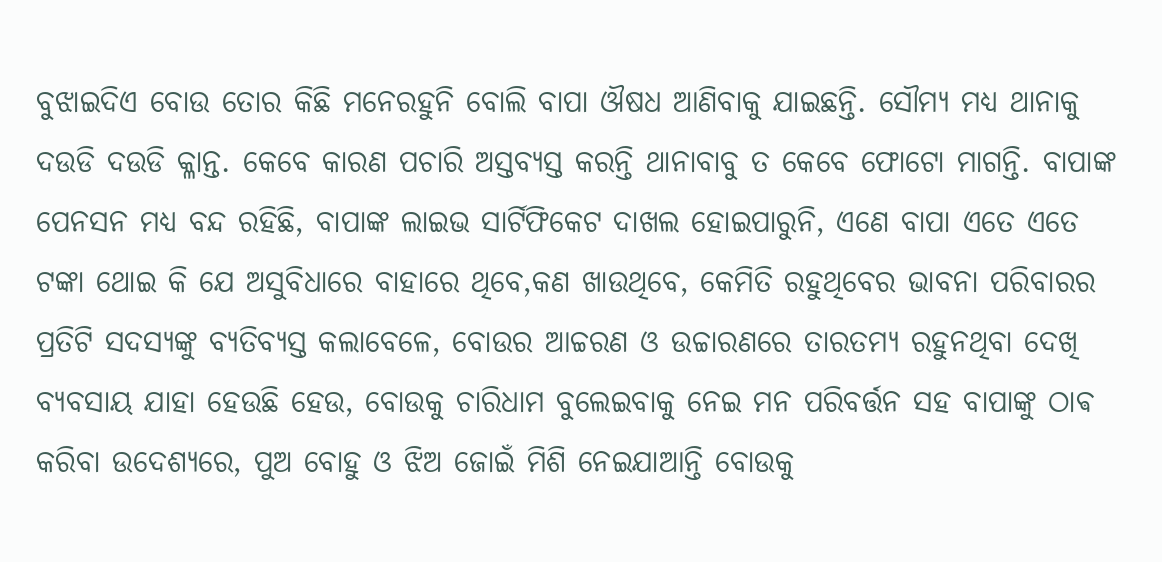ବୁଝାଇଦିଏ ବୋଉ ତୋର କିଛି ମନେରହୁନି ବୋଲି ବାପା ଔଷଧ ଆଣିବାକୁ ଯାଇଛନ୍ତି. ସୌମ୍ୟ ମଧ୍ୟ ଥାନାକୁ ଦଉଡି ଦଉଡି କ୍ଳାନ୍ତ. କେବେ କାରଣ ପଚାରି ଅସ୍ତବ୍ୟସ୍ତ କରନ୍ତି ଥାନାବାବୁ ତ କେବେ ଫୋଟୋ ମାଗନ୍ତି. ବାପାଙ୍କ ପେନସନ ମଧ୍ୟ ବନ୍ଦ ରହିଛି, ବାପାଙ୍କ ଲାଇଭ ସାର୍ଟିଫିକେଟ ଦାଖଲ ହୋଇପାରୁନି, ଏଣେ ବାପା ଏତେ ଏତେ ଟଙ୍କା ଥୋଇ କି ଯେ ଅସୁବିଧାରେ ବାହାରେ ଥିବେ,କଣ ଖାଉଥିବେ, କେମିତି ରହୁଥିବେର ଭାବନା ପରିବାରର ପ୍ରତିଟି ସଦସ୍ୟଙ୍କୁ ବ୍ୟତିବ୍ୟସ୍ତ କଲାବେଳେ, ବୋଉର ଆଚ୍ଚରଣ ଓ ଉଚ୍ଚାରଣରେ ତାରତମ୍ୟ ରହୁନଥିବା ଦେଖି ବ୍ୟବସାୟ ଯାହା ହେଉଛି ହେଉ, ବୋଉକୁ ଚାରିଧାମ ବୁଲେଇବାକୁ ନେଇ ମନ ପରିବର୍ତ୍ତନ ସହ ବାପାଙ୍କୁ ଠାଵ କରିବା ଉଦେଶ୍ୟରେ, ପୁଅ ବୋହୁ ଓ ଝିଅ ଜୋଇଁ ମିଶି ନେଇଯାଆନ୍ତି ବୋଉକୁ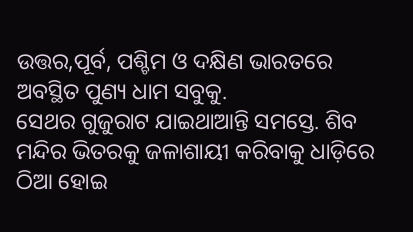ଉତ୍ତର,ପୂର୍ବ, ପଶ୍ଚିମ ଓ ଦକ୍ଷିଣ ଭାରତରେ ଅବସ୍ଥିତ ପୁଣ୍ୟ ଧାମ ସବୁକୁ.
ସେଥର ଗୁଜୁରାଟ ଯାଇଥାଆନ୍ତି ସମସ୍ତେ. ଶିବ ମନ୍ଦିର ଭିତରକୁ ଜଳାଶାୟୀ କରିବାକୁ ଧାଡ଼ିରେ ଠିଆ ହୋଇ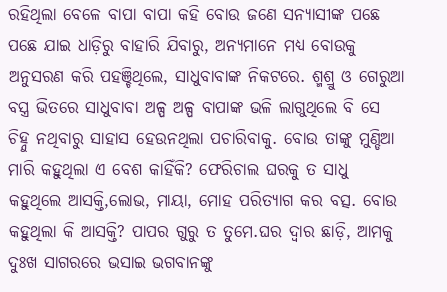ରହିଥିଲା ବେଳେ ବାପା ବାପା କହି ବୋଉ ଜଣେ ସନ୍ୟାସୀଙ୍କ ପଛେ ପଛେ ଯାଇ ଧାଡ଼ିରୁ ବାହାରି ଯିବାରୁ, ଅନ୍ୟମାନେ ମଧ୍ୟ ବୋଉକୁ ଅନୁସରଣ କରି ପହଞ୍ଚିଥିଲେ, ସାଧୁବାବାଙ୍କ ନିକଟରେ. ଶ୍ମଶ୍ରୁ ଓ ଗେରୁଆ ବସ୍ତ୍ର ଭିତରେ ସାଧୁବାବା ଅଳ୍ପ ଅଳ୍ପ ବାପାଙ୍କ ଭଳି ଲାଗୁଥିଲେ ବି ସେ ଚିହ୍ନୁ ନଥିବାରୁ ସାହାସ ହେଉନଥିଲା ପଚାରିବାକୁ. ବୋଉ ତାଙ୍କୁ ମୁଣ୍ଡିଆ ମାରି କହୁଥିଲା ଏ ବେଶ କାହିଁକି? ଫେରିଚାଲ ଘରକୁ ତ ସାଧୁ କହୁଥିଲେ ଆସକ୍ତି,ଲୋଭ, ମାୟା, ମୋହ ପରିତ୍ୟାଗ କର ବତ୍ସ. ବୋଉ କହୁଥିଲା କି ଆସକ୍ତି? ପାପର ଗୁରୁ ତ ତୁମେ.ଘର ଦ୍ୱାର ଛାଡ଼ି, ଆମକୁ ଦୁଃଖ ସାଗରରେ ଭସାଇ ଭଗବାନଙ୍କୁ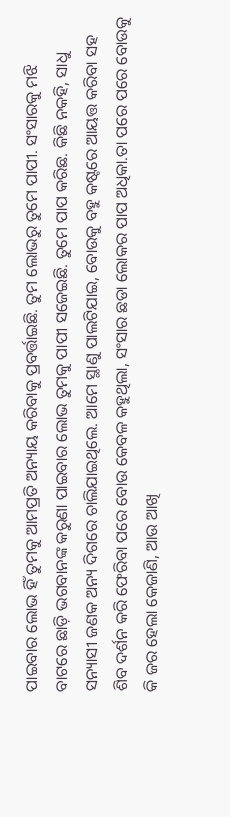ପାଇବାର ଲୋଭ ହିଁ ତୁମକୁ ଆମପ୍ରତି ଅନ୍ୟାୟ କରିବାକୁ ପ୍ରବର୍ତ୍ତାଇଛି. ତୁମ ଲୋଭରୁ ତୁମେ ପାପୀ. ସଂସାରକୁ ମଝି ବାଟରେ ଛାଡ଼ି ଭଗବାନଙ୍କ କରୁଣା ପାଇବାର ଲୋଭ ତୁମକୁ ପାପୀ ସଜେଇଛି. ତୁମେ ପାପ କରିଛ. କିଛି ନକହି, ସାଧୁ ସନ୍ୟାସୀ ଜଣକ ଅନ୍ୟ ଦିଗରେ ଚାଲିଯାଇଥିଲେ. ଆମେ ସ୍ଥାଣୁ ପାଲଟିଯାଇ, ବୋଉକୁ ବହୁ କଷ୍ଟରେ ଆୟତ୍ତ କରିବା ସହ ଶିବ ଦର୍ଶନ କରି ଫେରିବା ପରେ ବୋଉ କେବଳ କହୁଥିଲା, ସଂସାର ଛଡା ଲୋକର ପାପ ଅଧିକା.ତା ପରେ ପରେ ବୋଉକୁ କି ଜର ହେଲା କେଜାଣି, ଆଉ ଆଖି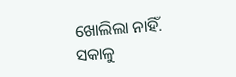ଖୋଲିଲା ନାହିଁ.
ସକାଳୁ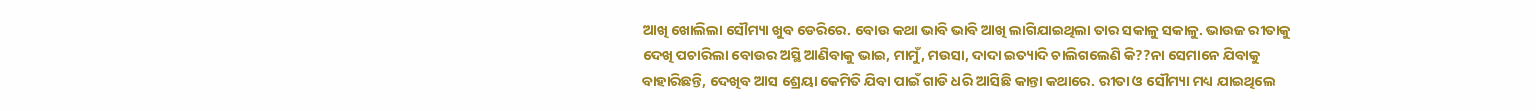ଆଖି ଖୋଲିଲା ସୌମ୍ୟା ଖୁବ ଡେରିରେ. ବୋଉ କଥା ଭାବି ଭାବି ଆଖି ଲାଗିଯାଇଥିଲା ତାର ସକାଳୁ ସକାଳୁ. ଭାଉଜ ରୀତାକୁ ଦେଖି ପଚାରିଲା ବୋଉର ଅସ୍ଥି ଆଣିବାକୁ ଭାଇ, ମାମୁଁ, ମଉସା, ଦାଦା ଇତ୍ୟାଦି ଚାଲିଗଲେଣି କି??ନା ସେମାନେ ଯିବାକୁ ବାହାରିଛନ୍ତି, ଦେଖିବ ଆସ ଶ୍ରେୟା କେମିତି ଯିବା ପାଇଁ ଗାଡି ଧରି ଆସିଛି କାନ୍ତା କଥାରେ. ରୀତା ଓ ସୌମ୍ୟା ମଧ୍ୟ ଯାଇଥିଲେ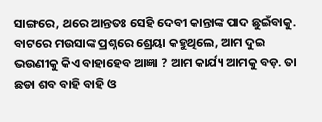ସାଙ୍ଗରେ, ଥରେ ଆନ୍ତତଃ ସେହି ଦେବୀ କାନ୍ତାଙ୍କ ପାଦ ଛୁଇଁବାକୁ. ବାଟରେ ମଉସାଙ୍କ ପ୍ରଶ୍ନରେ ଶ୍ରେୟା କହୁଥିଲେ, ଆମ ଦୁଇ ଭଉଣୀକୁ କିଏ ବାହାହେବ ଆଜ୍ଞା ? ଆମ କାର୍ଯ୍ୟ ଆମକୁ ବଡ଼. ତା ଛଡା ଶବ ବାହି ବାହି ଓ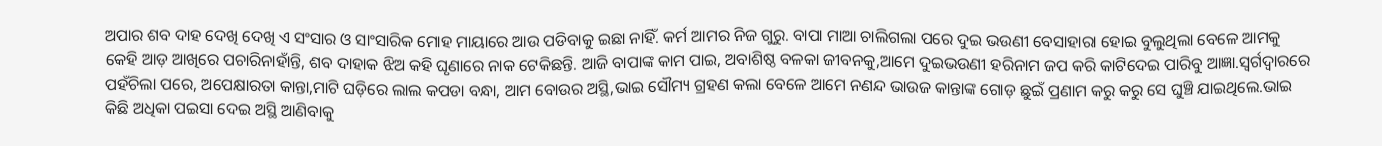ଅପାର ଶବ ଦାହ ଦେଖି ଦେଖି ଏ ସଂସାର ଓ ସାଂସାରିକ ମୋହ ମାୟାରେ ଆଉ ପଡିବାକୁ ଇଛା ନାହିଁ. କର୍ମ ଆମର ନିଜ ଗୁରୁ. ବାପା ମାଆ ଚାଲିଗଲା ପରେ ଦୁଇ ଭଉଣୀ ବେସାହାରା ହୋଇ ବୁଲୁଥିଲା ବେଳେ ଆମକୁ କେହି ଆଡ଼ ଆଖିରେ ପଚାରିନାହାଁନ୍ତି, ଶବ ଦାହାକ ଝିଅ କହି ଘୃଣାରେ ନାକ ଟେକିଛନ୍ତି. ଆଜି ବାପାଙ୍କ କାମ ପାଇ, ଅବାଶିଷ୍ଠ ବଳକା ଜୀବନକୁ,ଆମେ ଦୁଇଭଉଣୀ ହରିନାମ ଜପ କରି କାଟିଦେଇ ପାରିବୁ ଆଜ୍ଞା.ସ୍ବର୍ଗଦ୍ୱାରରେ ପହଁଚିଲା ପରେ, ଅପେକ୍ଷାରତା କାନ୍ତା,ମାଟି ଘଡ଼ିରେ ଲାଲ କପଡା ବନ୍ଧା, ଆମ ବୋଉର ଅସ୍ଥି,ଭାଇ ସୌମ୍ୟ ଗ୍ରହଣ କଲା ବେଳେ ଆମେ ନଣନ୍ଦ ଭାଉଜ କାନ୍ତାଙ୍କ ଗୋଡ଼ ଛୁଇଁ ପ୍ରଣାମ କରୁ କରୁ ସେ ଘୁଞ୍ଚି ଯାଇଥିଲେ.ଭାଇ କିଛି ଅଧିକା ପଇସା ଦେଇ ଅସ୍ଥି ଆଣିବାକୁ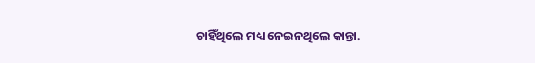ଚାହିଁଥିଲେ ମଧ୍ୟ ନେଇନଥିଲେ କାନ୍ତା.